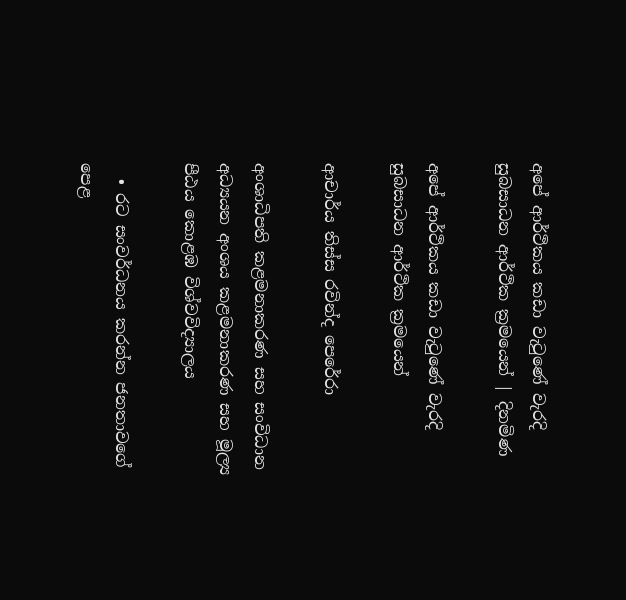අපේ ආර්ථිකය කඩා වැටුණේ වැරදි සුබසාධන ආර්ථික ක්‍රමයෙන් | දිනමිණ

අපේ ආර්ථිකය කඩා වැටුණේ වැරදි සුබසාධන ආර්ථික ක්‍රමයෙන්

ආචාර්ය තිස්ස රවින්ද පෙරේරා

අංශාධිපති කළමනාකරණ සහ සංවිධාන අධ්‍යයන අංශය කළමනාකරණ සහ මූල්‍ය පීඨය කොළඹ විශ්වවිද්‍යාලය

  • රට සංවර්ධනය කරන්න ජනතාවගේ පෙළ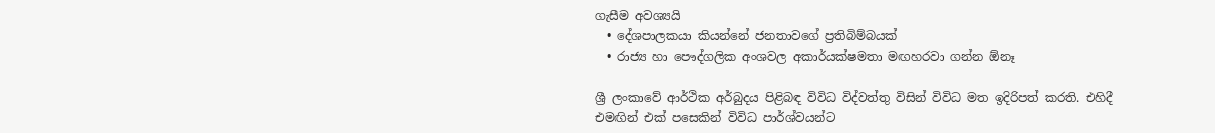ගැසීම අවශ්‍යයි
  • දේශපාලකයා කියන්නේ ජනතාවගේ ප්‍රතිබිම්බයක්
  • රාජ්‍ය හා පෞද්ගලික අංශවල අකාර්යක්ෂමතා මඟහරවා ගන්න ඕනෑ

ශ්‍රී ලංකාවේ ආර්ථික අර්බුදය පිළිබඳ විවිධ විද්වත්තු විසින් විවිධ මත ඉදිරිපත් කරති. එහිදී එමඟින් එක් පසෙකින් විවිධ පාර්ශ්වයන්ට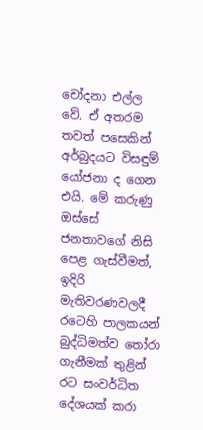චෝදනා එල්ල වේ. ඒ අතරම තවත් පසෙකින් අර්බුදයට විසඳුම් යෝජනා ද ගෙන එයි. මේ කරුණු ඔස්සේ ජනතාවගේ නිසි පෙළ ගැස්වීමත්, ඉදිරි මැතිවරණවලදී රටෙහි පාලකයන් බුද්ධිමත්ව තෝරා ගැනීමක් තුළින් රට සංවර්ධිත දේශයක් කරා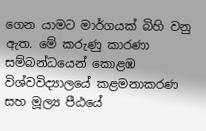ගෙන යාමට මාර්ගයක් බිහි වනු ඇත. මේ කරුණු කාරණා සම්බන්ධයෙන් කොළඹ විශ්වවිද්‍යාලයේ කළමනාකරණ සහ මූල්‍ය පීඨයේ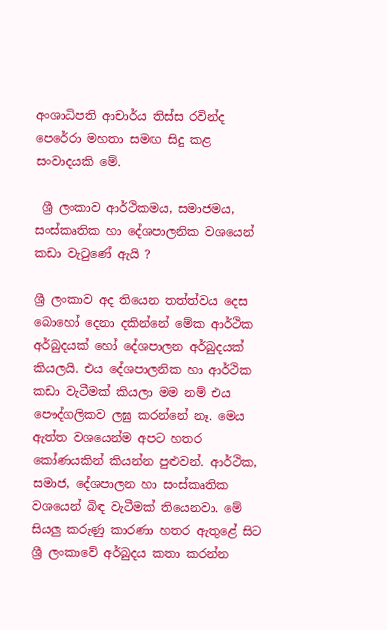අංශාධිපති ආචාර්ය තිස්ස රවින්ද පෙරේරා මහතා සමඟ සිදු කළ සංවාදයකි මේ.

 ශ්‍රී ලංකාව ආර්ථිකමය, සමාජමය, සංස්කෘතික හා දේශපාලනික වශයෙන් කඩා වැටුණේ ඇයි ?

ශ්‍රී ලංකාව අද තියෙන තත්ත්වය දෙස බොහෝ දෙනා දකින්නේ මේක ආර්ථික අර්බුදයක් හෝ දේශපාලන අර්බුදයක් කියලයි. එය දේශපාලනික හා ආර්ථික කඩා වැටීමක් කියලා මම නම් එය පෞද්ගලිකව ලඝු කරන්නේ නෑ. මෙය ඇත්ත වශයෙන්ම අපට හතර කෝණයකින් කියන්න පුළුවන්. ආර්ථික, සමාජ, දේශපාලන හා සංස්කෘතික වශයෙන් බිඳ වැටීමක් තියෙනවා. මේ සියලු කරුණු කාරණා හතර ඇතුළේ සිට ශ්‍රී ලංකාවේ අර්බුදය කතා කරන්න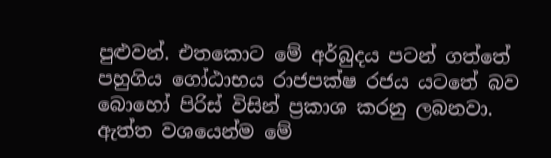පුළුවන්. එතකොට මේ අර්බුදය පටන් ගත්තේ පහුගිය ගෝඨාභය රාජපක්ෂ රජය යටතේ බව බොහෝ පිරිස් විසින් ප්‍රකාශ කරනු ලබනවා. ඇත්ත වශයෙන්ම මේ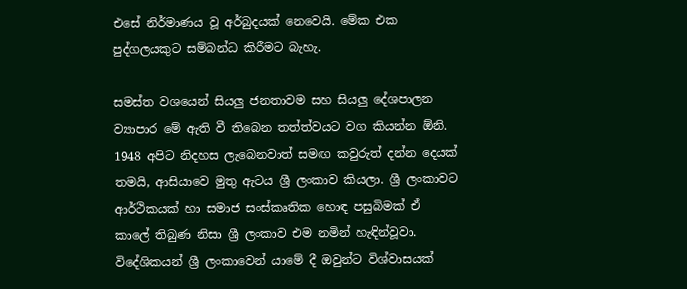එසේ නිර්මාණය වූ අර්බුදයක් නෙවෙයි. මේක එක පුද්ගලයකුට සම්බන්ධ කිරීමට බැහැ.

සමස්ත වශයෙන් සියලු ජනතාවම සහ සියලු දේශපාලන ව්‍යාපාර මේ ඇති වී තිබෙන තත්ත්වයට වග කියන්න ඕනි. 1948 අපිට නිදහස ලැබෙනවාත් සමඟ කවුරුත් දන්න දෙයක් තමයි, ආසියාවෙ මුතු ඇටය ශ්‍රී ලංකාව කියලා. ශ්‍රී ලංකාවට ආර්ථිකයක් හා සමාජ සංස්කෘතික හොඳ පසුබිමක් ඒ කාලේ තිබුණ නිසා ශ්‍රී ලංකාව එම නමින් හැඳින්වූවා. විදේශිකයන් ශ්‍රී ලංකාවෙන් යාමේ දී ඔවුන්ට විශ්වාසයක්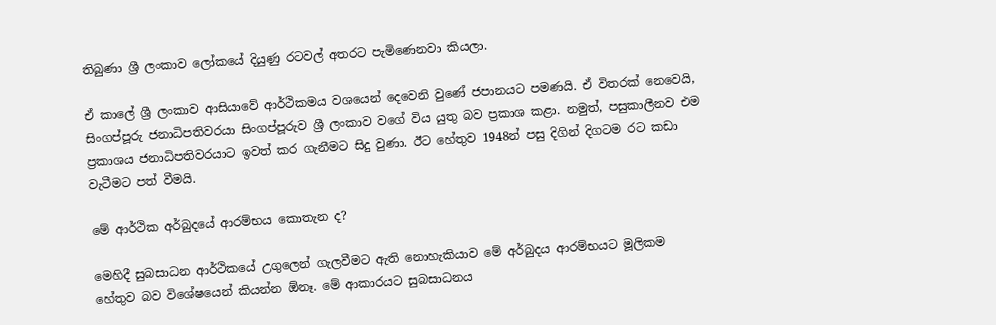තිබුණා ශ්‍රී ලංකාව ලෝකයේ දියුණු රටවල් අතරට පැමිණෙනවා කියලා.

ඒ කාලේ ශ්‍රී ලංකාව ආසියාවේ ආර්ථිකමය වශයෙන් දෙවෙනි වුණේ ජපානයට පමණයි. ඒ විතරක් නෙවෙයි, සිංගප්පූරු ජනාධිපතිවරයා සිංගප්පූරුව ශ්‍රී ලංකාව වගේ විය යුතු බව ප්‍රකාශ කළා. නමුත්, පසුකාලීනව එම ප්‍රකාශය ජනාධිපතිවරයාට ඉවත් කර ගැනීමට සිදු වුණා. ඊට හේතුව 1948න් පසු දිගින් දිගටම රට කඩා වැටීමට පත් වීමයි.

මේ ආර්ථික අර්බුදයේ ආරම්භය කොතැන ද?

මෙහිදී සුබසාධන ආර්ථිකයේ උගුලෙන් ගැලවීමට ඇති නොහැකියාව මේ අර්බුදය ආරම්භයට මූලිකම හේතුව බව විශේෂයෙන් කියන්න ඕනෑ. මේ ආකාරයට සුබසාධනය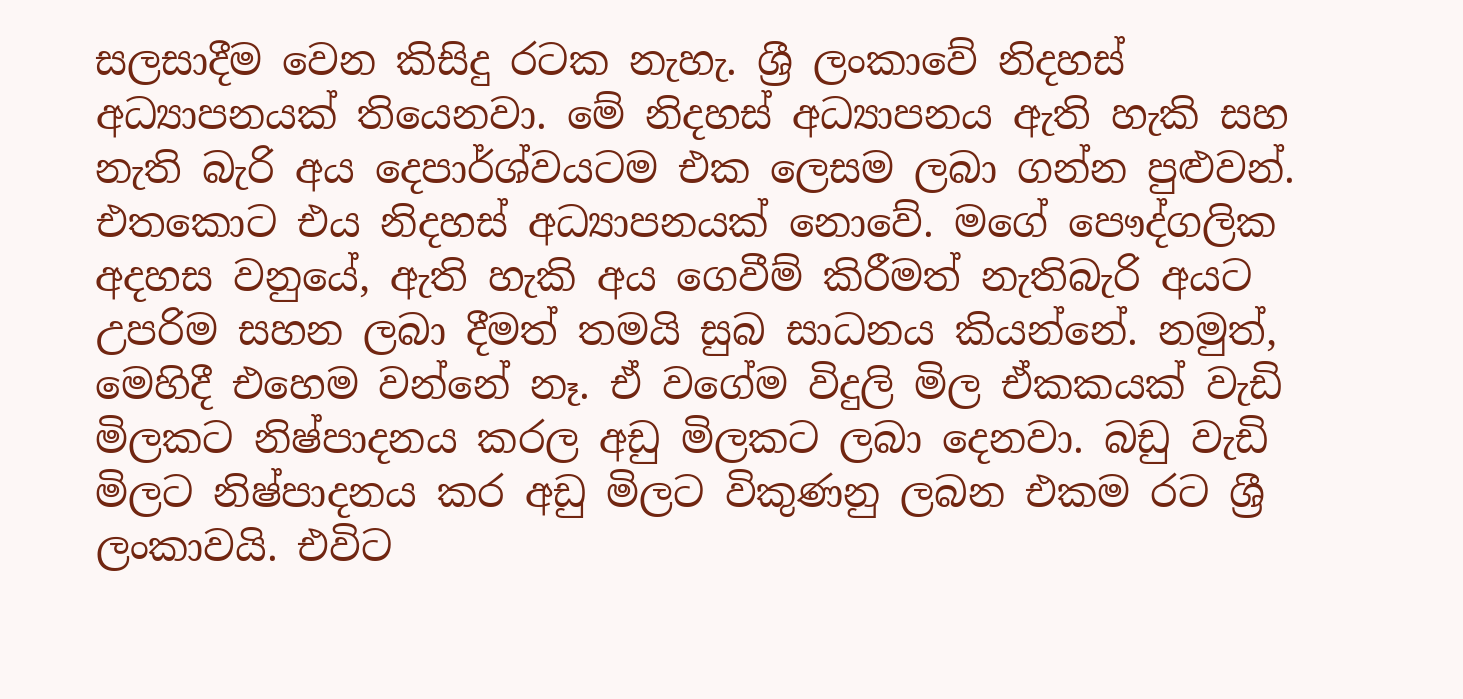සලසාදීම වෙන කිසිදු රටක නැහැ. ශ්‍රී ලංකාවේ නිදහස් අධ්‍යාපනයක් තියෙනවා. මේ නිදහස් අධ්‍යාපනය ඇති හැකි සහ නැති බැරි අය දෙපාර්ශ්වයටම එක ලෙසම ලබා ගන්න පුළුවන්. එතකොට එය නිදහස් අධ්‍යාපනයක් නොවේ. මගේ පෞද්ගලික අදහස වනුයේ, ඇති හැකි අය ගෙවීම් කිරීමත් නැතිබැරි අයට උපරිම සහන ලබා දීමත් තමයි සුබ සාධනය කියන්නේ. නමුත්, මෙහිදී එහෙම වන්නේ නෑ. ඒ වගේම විදුලි මිල ඒකකයක් වැඩි මිලකට නිෂ්පාදනය කරල අඩු මිලකට ලබා දෙනවා. බඩු වැඩි මිලට නිෂ්පාදනය කර අඩු මිලට විකුණනු ලබන එකම රට ශ්‍රී ලංකාවයි. එවිට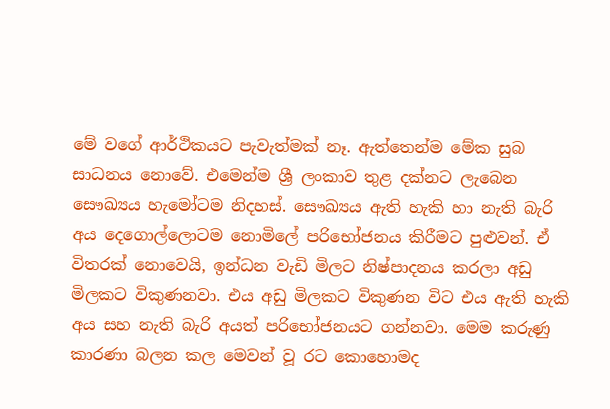මේ වගේ ආර්ථිකයට පැවැත්මක් නෑ. ඇත්තෙන්ම මේක සුබ සාධනය නොවේ. එමෙන්ම ශ්‍රී ලංකාව තුළ දක්නට ලැබෙන සෞඛ්‍යය හැමෝටම නිදහස්. සෞඛ්‍යය ඇති හැකි හා නැති බැරි අය දෙගොල්ලොටම නොමිලේ පරිභෝජනය කිරීමට පුළුවන්. ඒ විතරක් නොවෙයි, ඉන්ධන වැඩි මිලට නිෂ්පාදනය කරලා අඩු මිලකට විකුණනවා. එය අඩු මිලකට විකුණන විට එය ඇති හැකි අය සහ නැති බැරි අයත් පරිභෝජනයට ගන්නවා. මෙම කරුණු කාරණා බලන කල මෙවන් වූ රට කොහොමද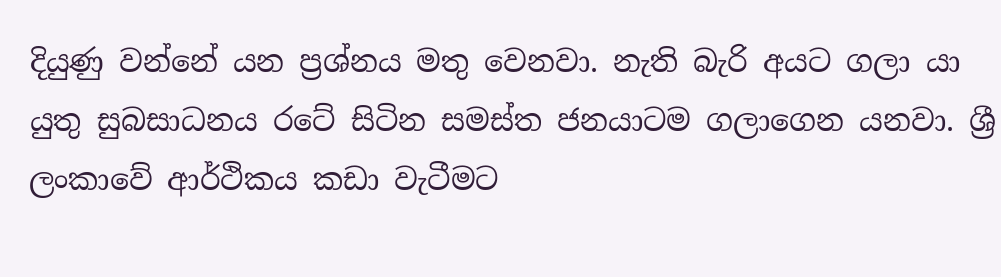දියුණු වන්නේ යන ප්‍රශ්නය මතු වෙනවා. නැති බැරි අයට ගලා යා යුතු සුබසාධනය රටේ සිටින සමස්ත ජනයාටම ගලාගෙන යනවා. ශ්‍රී ලංකාවේ ආර්ථිකය කඩා වැටීමට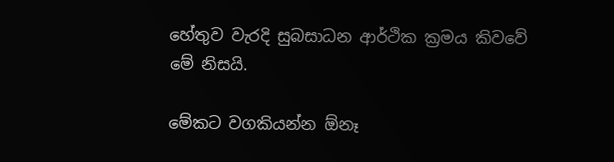හේතුව වැරදි සුබසාධන ආර්ථික ක්‍රමය කිවවේ මේ නිසයි.

මේකට වගකියන්න ඕනෑ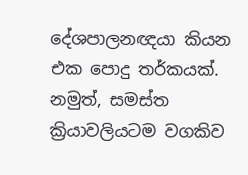දේශපාලනඥයා කියන එක පොදු තර්කයක්. නමුත්, සමස්ත ක්‍රියාවලියටම වගකිව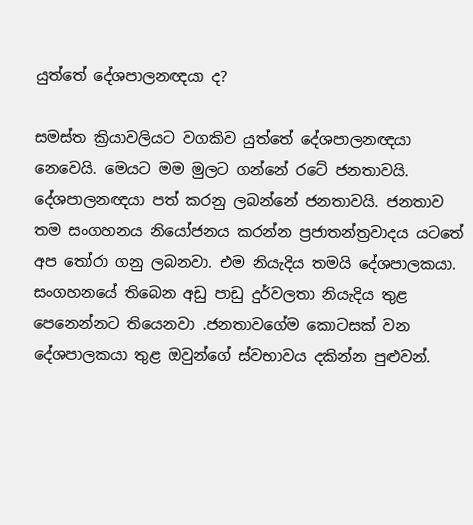යුත්තේ දේශපාලනඥයා ද?

සමස්ත ක්‍රියාවලියට වගකිව යුත්තේ දේශපාලනඥයා නෙවෙයි. මෙයට මම මුලට ගන්නේ රටේ ජනතාවයි. දේශපාලනඥයා පත් කරනු ලබන්නේ ජනතාවයි. ජනතාව තම සංගහනය නියෝජනය කරන්න ප්‍රජාතන්ත්‍රවාදය යටතේ අප තෝරා ගනු ලබනවා. එම නියැදිය තමයි දේශපාලකයා. සංගහනයේ තිබෙන අඩු පාඩු දුර්වලතා නියැදිය තුළ පෙනෙන්නට තියෙනවා .ජනතාවගේම කොටසක් වන දේශපාලකයා තුළ ඔවුන්ගේ ස්වභාවය දකින්න පුළුවන්.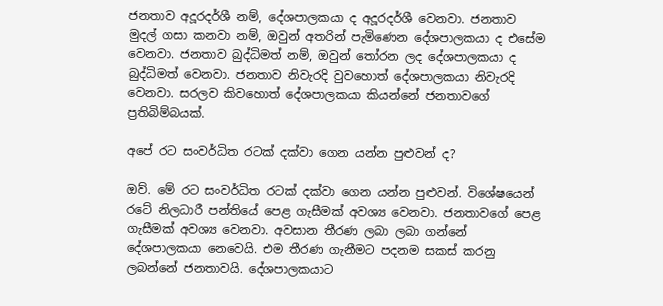ජනතාව අදූරදර්ශී නම්, දේශපාලකයා ද අදූරදර්ශී වෙනවා. ජනතාව මුදල් ගසා කනවා නම්, ඔවුන් අතරින් පැමිණෙන දේශපාලකයා ද එසේම වෙනවා. ජනතාව බුද්ධිමත් නම්, ඔවුන් තෝරන ලද දේශපාලකයා ද බුද්ධිමත් වෙනවා. ජනතාව නිවැරදි වුවහොත් දේශපාලකයා නිවැරදි වෙනවා. සරලව කිවහොත් දේශපාලකයා කියන්නේ ජනතාවගේ ප්‍රතිබිම්බයක්.

අපේ රට සංවර්ධිත රටක් දක්වා ගෙන යන්න පුළුවන් ද?

ඔව්. මේ රට සංවර්ධිත රටක් දක්වා ගෙන යන්න පුළුවන්. විශේෂයෙන් රටේ නිලධාරී පන්තියේ පෙළ ගැසීමක් අවශ්‍ය වෙනවා. ජනතාවගේ පෙළ ගැසීමක් අවශ්‍ය වෙනවා. අවසාන තීරණ ලබා ලබා ගන්නේ දේශපාලකයා නෙවෙයි. එම තීරණ ගැනීමට පදනම සකස් කරනු ලබන්නේ ජනතාවයි. දේශපාලකයාට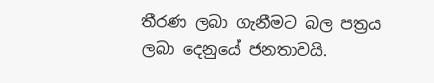තීරණ ලබා ගැනීමට බල පත්‍රය ලබා දෙනුයේ ජනතාවයි.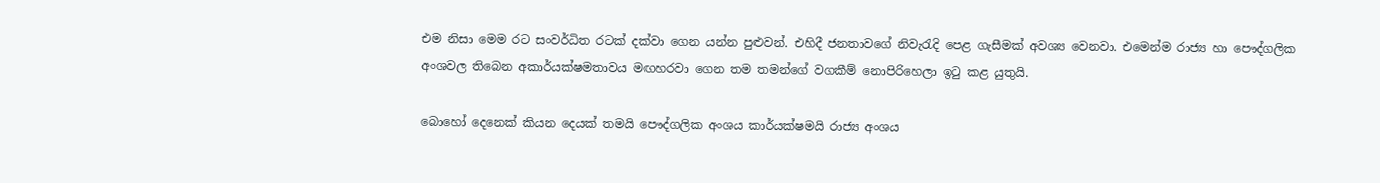එම නිසා මෙම රට සංවර්ධිත රටක් දක්වා ගෙන යන්න පුළුවන්. එහිදී ජනතාවගේ නිවැරැදි පෙළ ගැසීමක් අවශ්‍ය වෙනවා. එමෙන්ම රාජ්‍ය හා පෞද්ගලික අංශවල තිබෙන අකාර්යක්ෂමතාවය මඟහරවා ගෙන තම තමන්ගේ වගකීම් නොපිරිහෙලා ඉටු කළ යුතුයි.

බොහෝ දෙනෙක් කියන දෙයක් තමයි පෞද්ගලික අංශය කාර්යක්ෂමයි රාජ්‍ය අංශය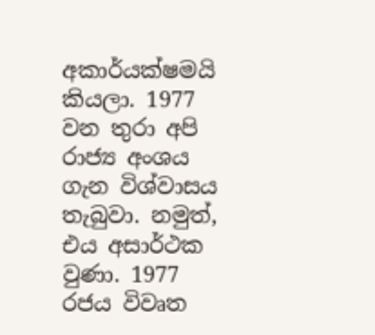අකාර්යක්ෂමයි කියලා. 1977 වන තුරා අපි රාජ්‍ය අංශය ගැන විශ්වාසය තැබුවා. නමුත්, එය අසාර්ථක වුණා. 1977 රජය විවෘත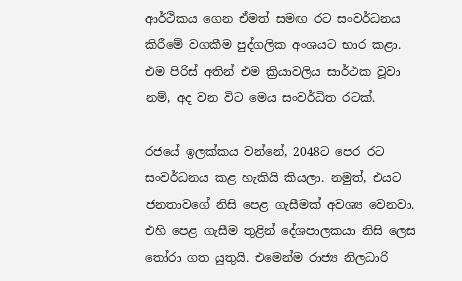ආර්ථිකය ගෙන ඒමත් සමඟ රට සංවර්ධනය කිරීමේ වගකීම පුද්ගලික අංශයට භාර කළා. එම පිරිස් අතින් එම ක්‍රියාවලිය සාර්ථක වූවා නම්, අද වන විට මෙය සංවර්ධිත රටක්.

රජයේ ඉලක්කය වන්නේ, 2048ට පෙර රට සංවර්ධනය කළ හැකියි කියලා. නමුත්, එයට ජනතාවගේ නිසි පෙළ ගැසීමක් අවශ්‍ය වෙනවා. එහි පෙළ ගැසීම තුළින් දේශපාලකයා නිසි ලෙස තෝරා ගත යුතුයි. එමෙන්ම රාජ්‍ය නිලධාරි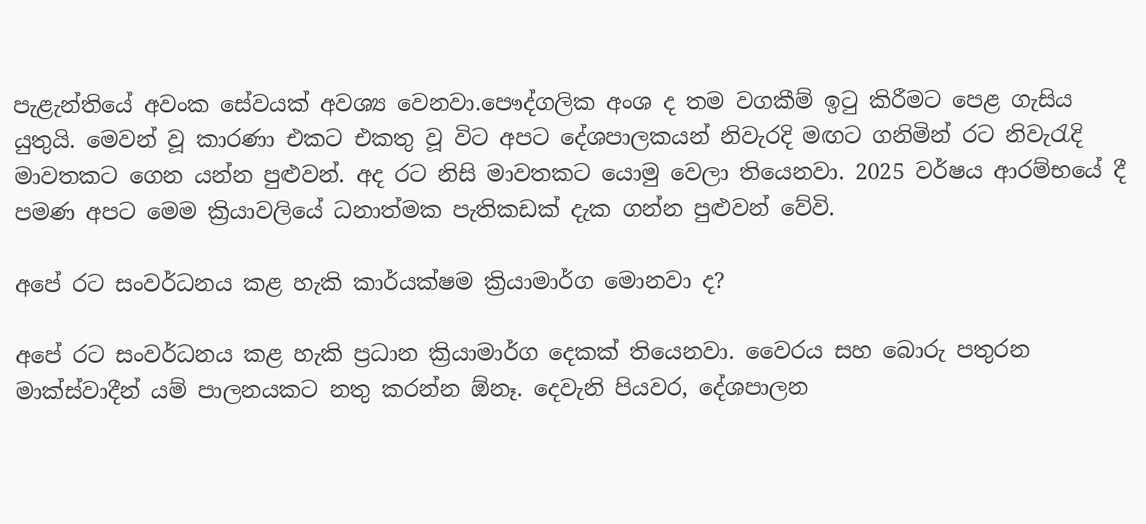පැළැන්තියේ අවංක සේවයක් අවශ්‍ය වෙනවා.පෞද්ගලික අංශ ද තම වගකීම් ඉටු කිරීමට පෙළ ගැසිය යුතුයි. මෙවන් වූ කාරණා එකට එකතු වූ විට අපට දේශපාලකයන් නිවැරදි මඟට ගනිමින් රට නිවැරැදි මාවතකට ගෙන යන්න පුළුවන්. අද රට නිසි මාවතකට යොමු වෙලා තියෙනවා. 2025 වර්ෂය ආරම්භයේ දී පමණ අපට මෙම ක්‍රියාවලියේ ධනාත්මක පැතිකඩක් දැක ගන්න පුළුවන් වේවි.

අපේ රට සංවර්ධනය කළ හැකි කාර්යක්ෂම ක්‍රියාමාර්ග මොනවා ද?

අපේ රට සංවර්ධනය කළ හැකි ප්‍රධාන ක්‍රියාමාර්ග දෙකක් තියෙනවා. වෛරය සහ බොරු පතුරන මාක්ස්වාදීන් යම් පාලනයකට නතු කරන්න ඕනෑ. දෙවැනි පියවර, දේශපාලන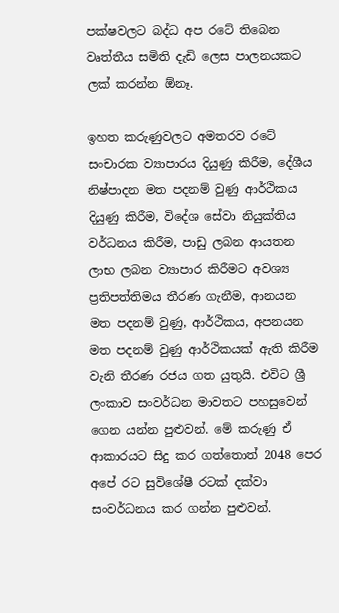පක්ෂවලට බද්ධ අප රටේ තිබෙන වෘත්තීය සමිති දැඩි ලෙස පාලනයකට ලක් කරන්න ඕනෑ.

ඉහත කරුණුවලට අමතරව රටේ සංචාරක ව්‍යාපාරය දියුණු කිරීම, දේශීය නිෂ්පාදන මත පදනම් වුණු ආර්ථිකය දියුණු කිරීම, විදේශ සේවා නියුක්තිය වර්ධනය කිරීම, පාඩු ලබන ආයතන ලාභ ලබන ව්‍යාපාර කිරීමට අවශ්‍ය ප්‍රතිපත්තිමය තීරණ ගැනීම, ආනයන මත පදනම් වුණු, ආර්ථිකය, අපනයන මත පදනම් වුණු ආර්ථිකයක් ඇති කිරීම වැනි තීරණ රජය ගත යුතුයි. එවිට ශ්‍රී ලංකාව සංවර්ධන මාවතට පහසුවෙන් ගෙන යන්න පුළුවන්. මේ කරුණු ඒ ආකාරයට සිදු කර ගත්තොත් 2048 පෙර අපේ රට සුවිශේෂී රටක් දක්වා සංවර්ධනය කර ගන්න පුළුවන්.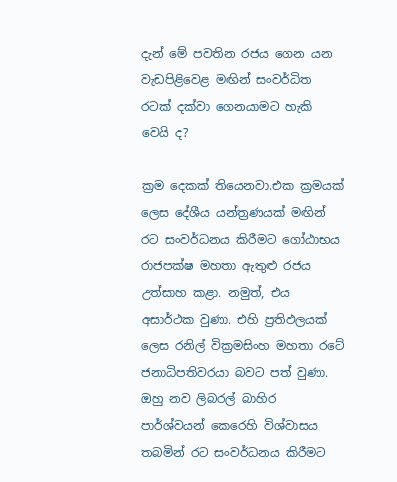දැන් මේ පවතින රජය ගෙන යන වැඩපිළිවෙළ මඟින් සංවර්ධිත රටක් දක්වා ගෙනයාමට හැකි වෙයි ද?

ක්‍රම දෙකක් තියෙනවා.එක ක්‍රමයක් ලෙස දේශීය යන්ත්‍රණයක් මඟින් රට සංවර්ධනය කිරීමට ගෝඨාභය රාජපක්ෂ මහතා ඇතුළු රජය උත්සාහ කළා. නමුත්, එය අසාර්ථක වුණා. එහි ප්‍රතිඵලයක් ලෙස රනිල් වික්‍රමසිංහ මහතා රටේ ජනාධිපතිවරයා බවට පත් වුණා. ඔහු නව ලිබරල් බාහිර පාර්ශ්වයන් කෙරෙහි විශ්වාසය තබමින් රට සංවර්ධනය කිරීමට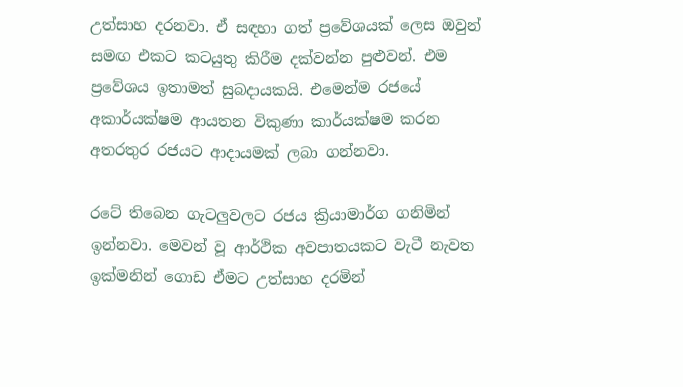උත්සාහ දරනවා. ඒ සඳහා ගත් ප්‍රවේශයක් ලෙස ඔවුන් සමඟ එකට කටයුතු කිරීම දක්වන්න පුළුවන්. එම ප්‍රවේශය ඉතාමත් සුබදායකයි. එමෙන්ම රජයේ අකාර්යක්ෂම ආයතන විකුණා කාර්යක්ෂම කරන අතරතුර රජයට ආදායමක් ලබා ගන්නවා.

රටේ තිබෙන ගැටලුවලට රජය ක්‍රියාමාර්ග ගනිමින් ඉන්නවා. මෙවන් වූ ආර්ථික අවපාතයකට වැටී නැවත ඉක්මනින් ගොඩ ඒමට උත්සාහ දරමින්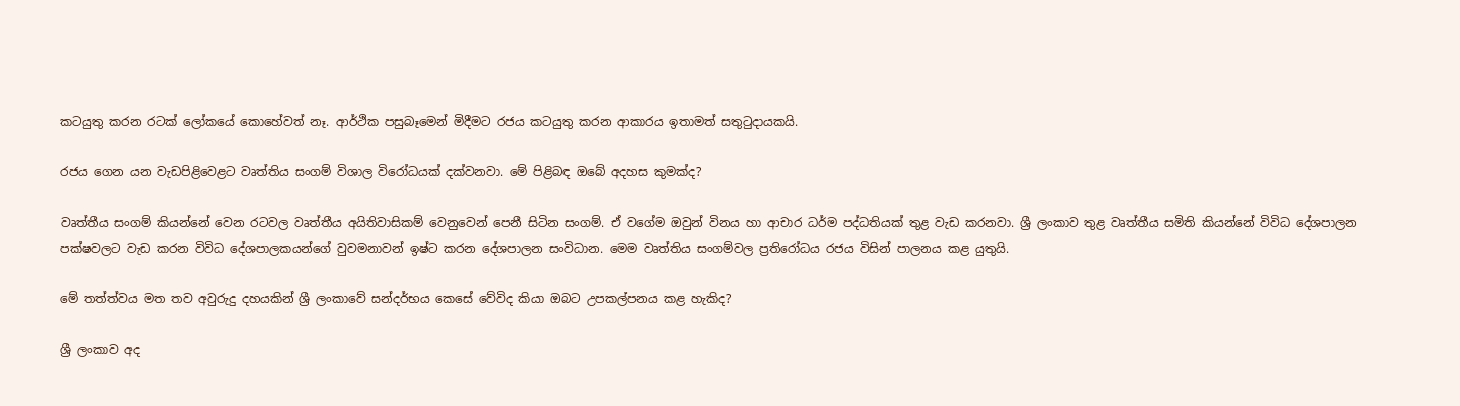කටයුතු කරන රටක් ලෝකයේ කොහේවත් නෑ. ආර්ථික පසුබෑමෙන් මිදීමට රජය කටයුතු කරන ආකාරය ඉතාමත් සතුටුදායකයි.

රජය ගෙන යන වැඩපිළිවෙළට වෘත්තිය සංගම් විශාල විරෝධයක් දක්වනවා. මේ පිළිබඳ ඔබේ අදහස කුමක්ද?

වෘත්තීය සංගම් කියන්නේ වෙන රටවල වෘත්තීය අයිතිවාසිකම් වෙනුවෙන් පෙනී සිටින සංගම්. ඒ වගේම ඔවුන් විනය හා ආචාර ධර්ම පද්ධතියක් තුළ වැඩ කරනවා. ශ්‍රී ලංකාව තුළ වෘත්තීය සමිති කියන්නේ විවිධ දේශපාලන පක්ෂවලට වැඩ කරන විවිධ දේශපාලකයන්ගේ වුවමනාවන් ඉෂ්ට කරන දේශපාලන සංවිධාන. මෙම වෘත්තිය සංගම්වල ප්‍රතිරෝධය රජය විසින් පාලනය කළ යුතුයි.

මේ තත්ත්වය මත තව අවුරුදු දහයකින් ශ්‍රී ලංකාවේ සන්දර්භය කෙසේ වේවිද කියා ඔබට උපකල්පනය කළ හැකිද?

ශ්‍රී ලංකාව අද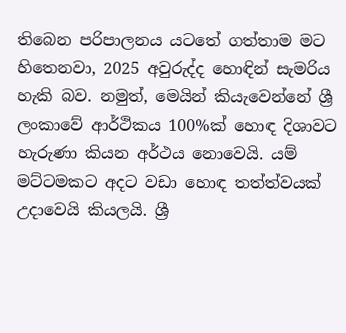තිබෙන පරිපාලනය යටතේ ගත්තාම මට හිතෙනවා, 2025 අවුරුද්ද හොඳින් සැමරිය හැකි බව. නමුත්, මෙයින් කියැවෙන්නේ ශ්‍රී ලංකාවේ ආර්ථිකය 100%ක් හොඳ දිශාවට හැරුණා කියන අර්ථය නොවෙයි. යම් මට්ටමකට අදට වඩා හොඳ තත්ත්වයක් උදාවෙයි කියලයි. ශ්‍රී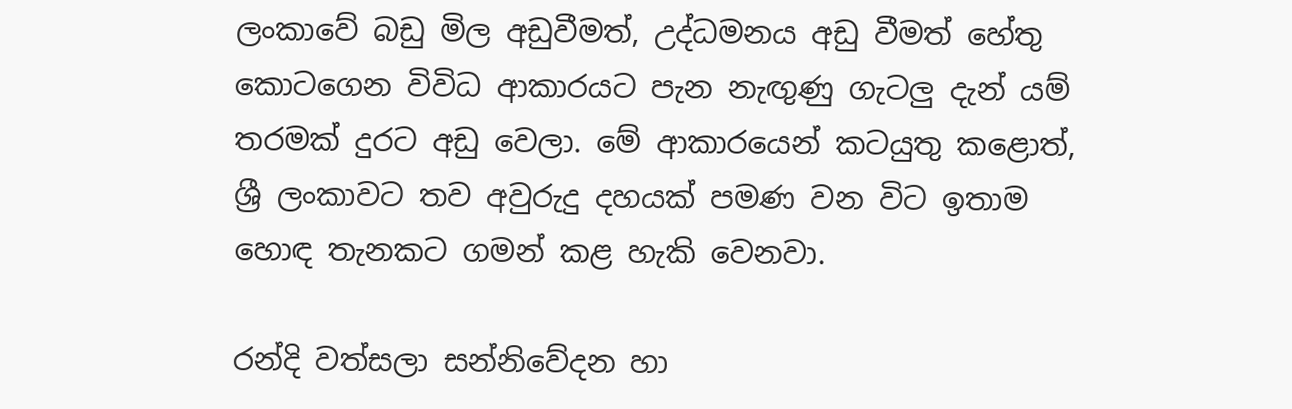ලංකාවේ බඩු මිල අඩුවීමත්, උද්ධමනය අඩු වීමත් හේතු කොටගෙන විවිධ ආකාරයට පැන නැඟුණු ගැටලු දැන් යම් තරමක් දුරට අඩු වෙලා. මේ ආකාරයෙන් කටයුතු කළොත්, ශ්‍රී ලංකාවට තව අවුරුදු දහයක් පමණ වන විට ඉතාම හොඳ තැනකට ගමන් කළ හැකි වෙනවා.

රන්දි වත්සලා සන්නිවේදන හා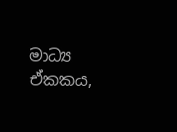මාධ්‍ය ඒකකය,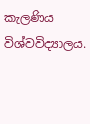කැලණිය විශ්වවිද්‍යාලය.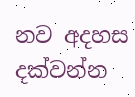නව අදහස දක්වන්න